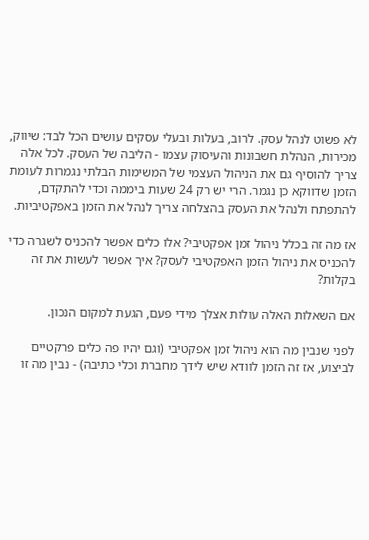לא פשוט לנהל עסק. לרוב, בעלות ובעלי עסקים עושים הכל לבד: שיווק, מכירות, הנהלת חשבונות והעיסוק עצמו - הליבה של העסק. לכל אלה צריך להוסיף גם את הניהול העצמי של המשימות הבלתי נגמרות לעומת הזמן שדווקא כן נגמר. הרי יש רק 24 שעות ביממה וכדי להתקדם, להתפתח ולנהל את העסק בהצלחה צריך לנהל את הזמן באפקטיביות.

אז מה זה בכלל ניהול זמן אפקטיבי? אלו כלים אפשר להכניס לשגרה כדי להכניס את ניהול הזמן האפקטיבי לעסק? איך אפשר לעשות את זה בקלות?

אם השאלות האלה עולות אצלך מידי פעם, הגעת למקום הנכון.

לפני שנבין מה הוא ניהול זמן אפקטיבי (וגם יהיו פה כלים פרקטיים לביצוע, אז זה הזמן לוודא שיש לידך מחברת וכלי כתיבה) - נבין מה זו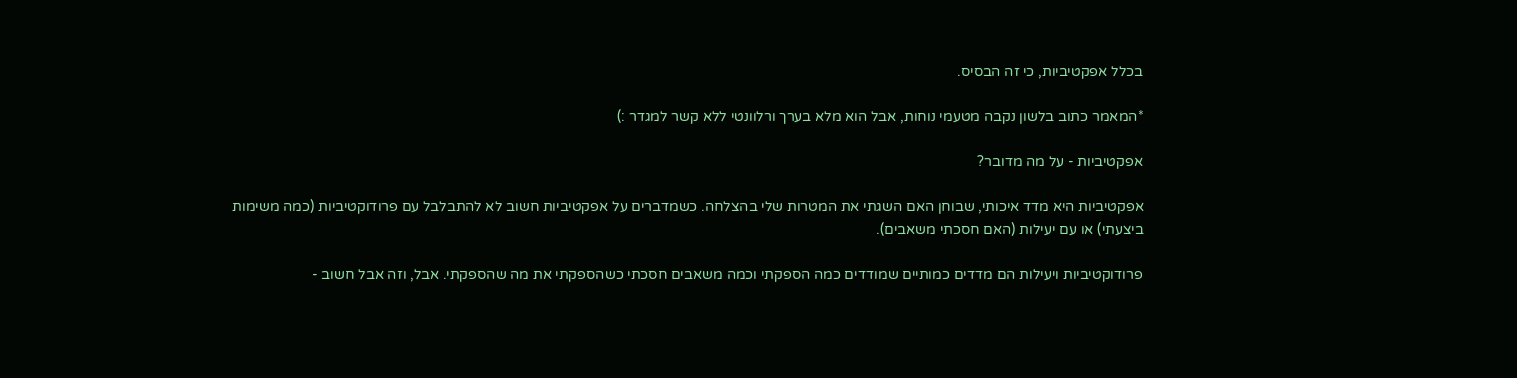בכלל אפקטיביות, כי זה הבסיס.

*המאמר כתוב בלשון נקבה מטעמי נוחות, אבל הוא מלא בערך ורלוונטי ללא קשר למגדר :)

אפקטיביות - על מה מדובר?

אפקטיביות היא מדד איכותי, שבוחן האם השגתי את המטרות שלי בהצלחה. כשמדברים על אפקטיביות חשוב לא להתבלבל עם פרודוקטיביות (כמה משימות ביצעתי) או עם יעילות (האם חסכתי משאבים).

פרודוקטיביות ויעילות הם מדדים כמותיים שמודדים כמה הספקתי וכמה משאבים חסכתי כשהספקתי את מה שהספקתי. אבל, וזה אבל חשוב -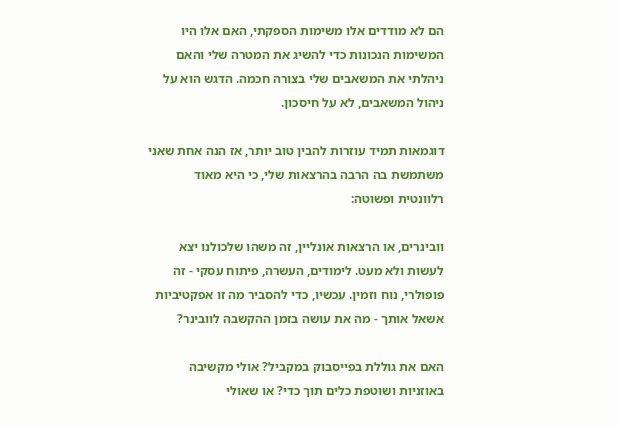הם לא מודדים אלו משימות הספקתי, האם אלו היו המשימות הנכונות כדי להשיג את המטרה שלי והאם ניהלתי את המשאבים שלי בצורה חכמה. הדגש הוא על ניהול המשאבים, לא על חיסכון.

דוגמאות תמיד עוזרות להבין טוב יותר, אז הנה אחת שאני משתמשת בה הרבה בהרצאות שלי, כי היא מאוד רלוונטית ופשוטה:

וובינרים, או הרצאות אונליין, זה משהו שלכולנו יצא לעשות ולא מעט. לימודים, העשרה, פיתוח עסקי - זה פופולרי, נוח וזמין. עכשיו, כדי להסביר מה זו אפקטיביות אשאל אותך - מה את עושה בזמן ההקשבה לוובינר?

האם את גוללת בפייסבוק במקביל? אולי מקשיבה באוזניות ושוטפת כלים תוך כדי? או שאולי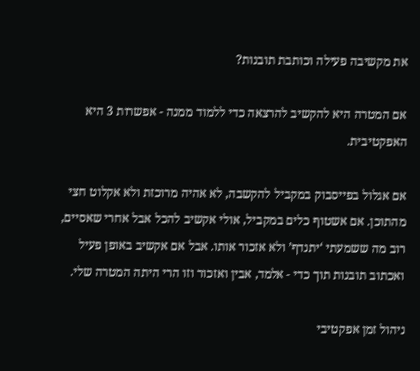את מקשיבה פעילה וכותבת תובנות?

אם המטרה היא להקשיב להרצאה כדי ללמוד ממנה - אפשרות 3 היא האפקטיבית.

אם אגלול בפייסבוק במקביל להקשבה, לא אהיה מרוכזת ולא אקלוט חצי מהתוכן. אם אשטוף כלים במקביל, אולי אקשיב להכל אבל אחרי שאסיים, רוב מה ששמעתי ‘יתנדף’ ולא אזכור אותו. אבל אם אקשיב באופן פעיל ואכתוב תובנות תוך כדי - אלמד, אבין ואזכור וזו הרי היתה המטרה שלי.

ניהול זמן אפקטיבי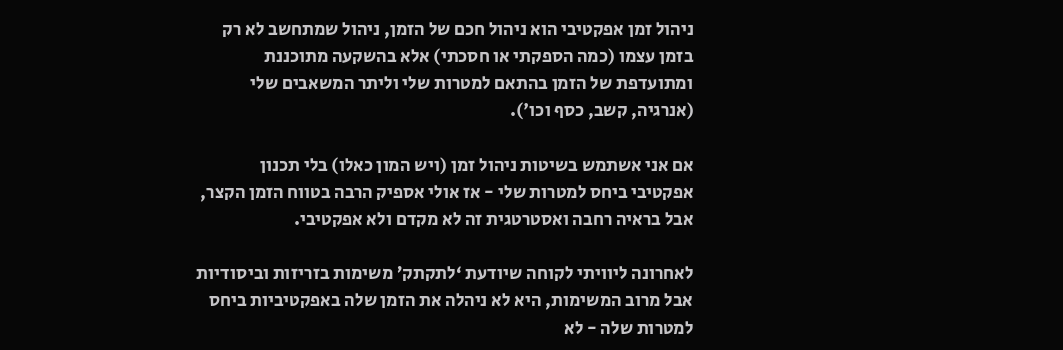ניהול זמן אפקטיבי הוא ניהול חכם של הזמן, ניהול שמתחשב לא רק בזמן עצמו (כמה הספקתי או חסכתי) אלא בהשקעה מתוכננת ומתועדפת של הזמן בהתאם למטרות שלי וליתר המשאבים שלי (אנרגיה, קשב, כסף וכו').

אם אני אשתמש בשיטות ניהול זמן (ויש המון כאלו) בלי תכנון אפקטיבי ביחס למטרות שלי - אז אולי אספיק הרבה בטווח הזמן הקצר, אבל בראיה רחבה ואסטרטגית זה לא מקדם ולא אפקטיבי.

לאחרונה ליוויתי לקוחה שיודעת ‘לתקתק’ משימות בזריזות וביסודיות אבל מרוב המשימות, היא לא ניהלה את הזמן שלה באפקטיביות ביחס למטרות שלה - לא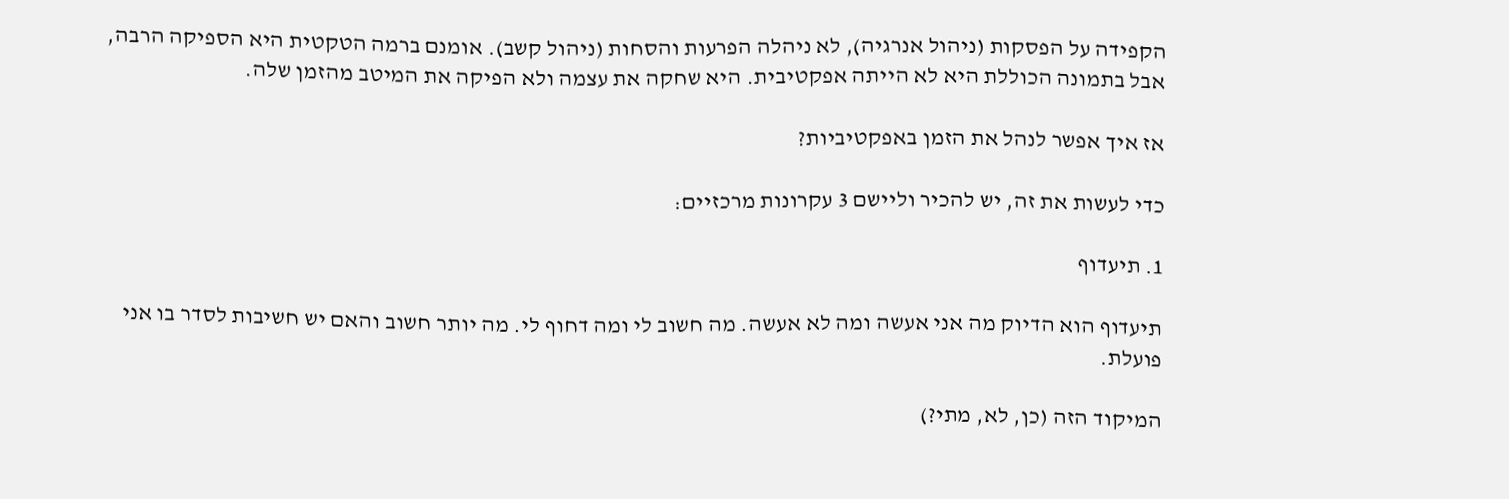הקפידה על הפסקות (ניהול אנרגיה), לא ניהלה הפרעות והסחות (ניהול קשב). אומנם ברמה הטקטית היא הספיקה הרבה, אבל בתמונה הכוללת היא לא הייתה אפקטיבית. היא שחקה את עצמה ולא הפיקה את המיטב מהזמן שלה.

אז איך אפשר לנהל את הזמן באפקטיביות?

כדי לעשות את זה, יש להכיר וליישם 3 עקרונות מרכזיים:

1. תיעדוף

תיעדוף הוא הדיוק מה אני אעשה ומה לא אעשה. מה חשוב לי ומה דחוף לי. מה יותר חשוב והאם יש חשיבות לסדר בו אני פועלת.

המיקוד הזה (כן, לא, מתי?)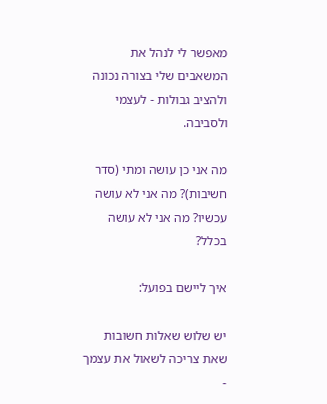מאפשר לי לנהל את המשאבים שלי בצורה נכונה ולהציב גבולות - לעצמי ולסביבה.

מה אני כן עושה ומתי (סדר חשיבות)? מה אני לא עושה עכשיו? מה אני לא עושה בכלל?

איך ליישם בפועל:

יש שלוש שאלות חשובות שאת צריכה לשאול את עצמך -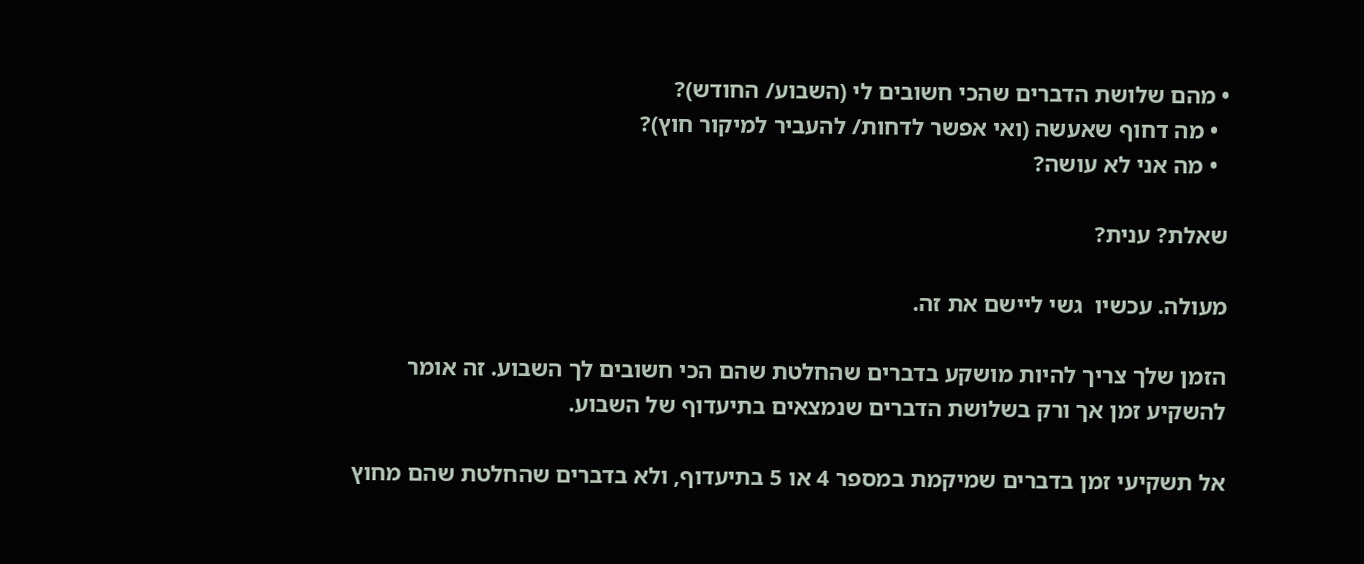• מהם שלושת הדברים שהכי חשובים לי (השבוע/ החודש)?
  • מה דחוף שאעשה (ואי אפשר לדחות/ להעביר למיקור חוץ)?
  • מה אני לא עושה?

שאלת? ענית?

מעולה. עכשיו  גשי ליישם את זה.

הזמן שלך צריך להיות מושקע בדברים שהחלטת שהם הכי חשובים לך השבוע. זה אומר להשקיע זמן אך ורק בשלושת הדברים שנמצאים בתיעדוף של השבוע.

אל תשקיעי זמן בדברים שמיקמת במספר 4 או 5 בתיעדוף, ולא בדברים שהחלטת שהם מחוץ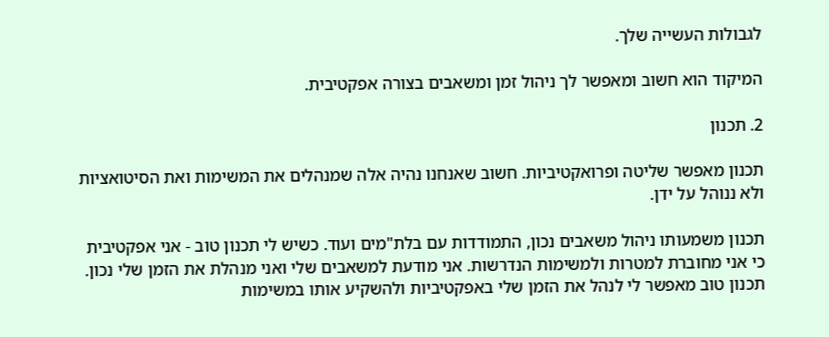לגבולות העשייה שלך.

המיקוד הוא חשוב ומאפשר לך ניהול זמן ומשאבים בצורה אפקטיבית.

2. תכנון

תכנון מאפשר שליטה ופרואקטיביות. חשוב שאנחנו נהיה אלה שמנהלים את המשימות ואת הסיטואציות ולא ננוהל על ידן.

תכנון משמעותו ניהול משאבים נכון, התמודדות עם בלת"מים ועוד. כשיש לי תכנון טוב - אני אפקטיבית כי אני מחוברת למטרות ולמשימות הנדרשות. אני מודעת למשאבים שלי ואני מנהלת את הזמן שלי נכון. תכנון טוב מאפשר לי לנהל את הזמן שלי באפקטיביות ולהשקיע אותו במשימות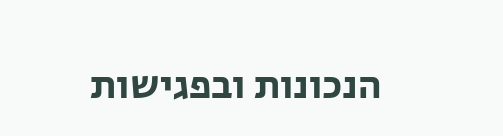הנכונות ובפגישות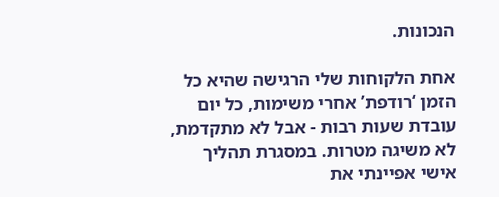הנכונות.

אחת הלקוחות שלי הרגישה שהיא כל הזמן ‘רודפת’ אחרי משימות, כל יום עובדת שעות רבות - אבל לא מתקדמת, לא משיגה מטרות. במסגרת תהליך אישי אפיינתי את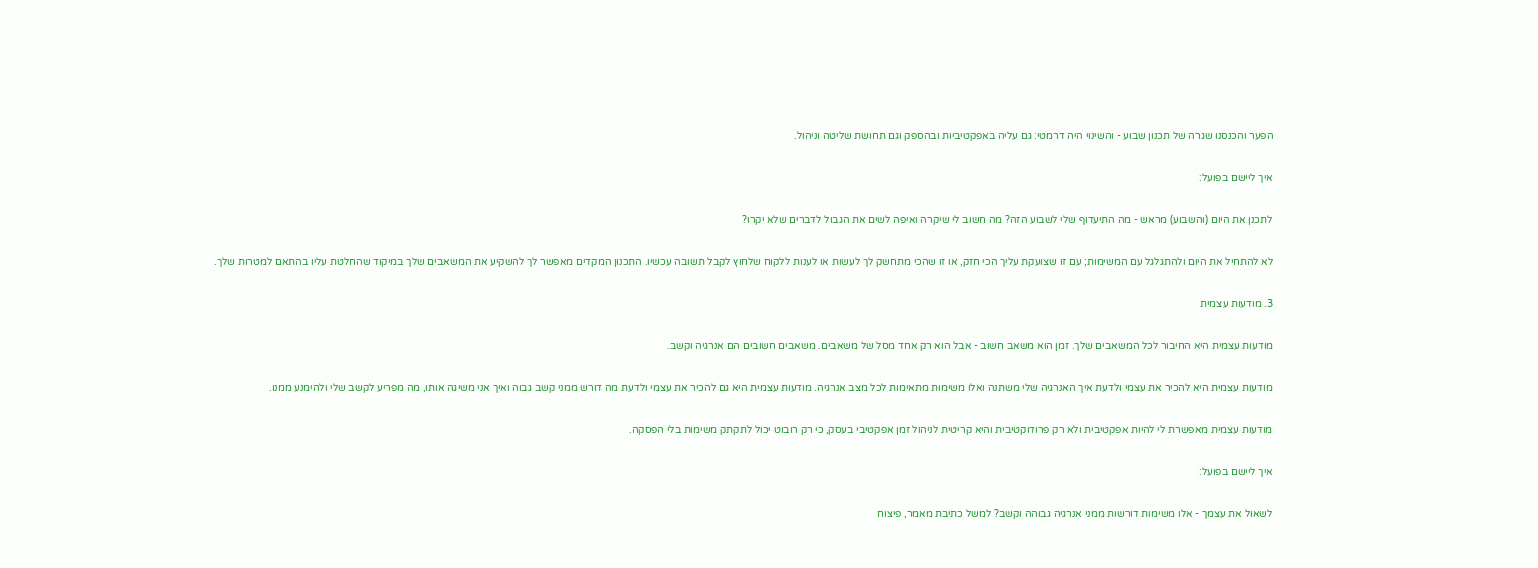הפער והכנסנו שגרה של תכנון שבוע - והשינוי היה דרמטי: גם עליה באפקטיביות ובהספק וגם תחושת שליטה וניהול.

איך ליישם בפועל:

לתכנן את היום (והשבוע) מראש - מה התיעדוף שלי לשבוע הזה? מה חשוב לי שיקרה ואיפה לשים את הגבול לדברים שלא יקרו?

לא להתחיל את היום ולהתגלגל עם המשימות; עם זו שצועקת עליך הכי חזק, או זו שהכי מתחשק לך לעשות או לענות ללקוח שלחוץ לקבל תשובה עכשיו. התכנון המקדים מאפשר לך להשקיע את המשאבים שלך במיקוד שהחלטת עליו בהתאם למטרות שלך.

3. מודעות עצמית

מודעות עצמית היא החיבור לכל המשאבים שלך. זמן הוא משאב חשוב - אבל הוא רק אחד מסל של משאבים. משאבים חשובים הם אנרגיה וקשב.

מודעות עצמית היא להכיר את עצמי ולדעת איך האנרגיה שלי משתנה ואלו משימות מתאימות לכל מצב אנרגיה. מודעות עצמית היא גם להכיר את עצמי ולדעת מה דורש ממני קשב גבוה ואיך אני משיגה אותו, מה מפריע לקשב שלי ולהימנע ממנו.

מודעות עצמית מאפשרת לי להיות אפקטיבית ולא רק פרודוקטיבית והיא קריטית לניהול זמן אפקטיבי בעסק, כי רק רובוט יכול לתקתק משימות בלי הפסקה.

איך ליישם בפועל:

לשאול את עצמך - אלו משימות דורשות ממני אנרגיה גבוהה וקשב? למשל כתיבת מאמר, פיצוח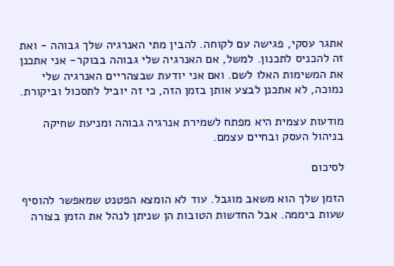אתגר עסקי, פגישה עם לקוחה. להבין מתי האנרגיה שלך גבוהה - ואת זה להכניס לתכנון. למשל, אם האנרגיה שלי גבוהה בבוקר- אני אתכנן את המשימות האלו לשם. ואם אני יודעת שבצהריים האנרגיה שלי נמוכה, לא אתכנן לבצע אותן בזמן הזה, כי זה יוביל לתסכול וביקורת.

מודעות עצמית היא מפתח לשמירת אנרגיה גבוהה ומניעת שחיקה בניהול העסק ובחיים עצמם.

לסיכום

הזמן שלך הוא משאב מוגבל. עוד לא הומצא הפטנט שמאפשר להוסיף שעות ביממה. אבל החדשות הטובות הן שניתן לנהל את הזמן בצורה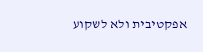אפקטיבית ולא לשקוע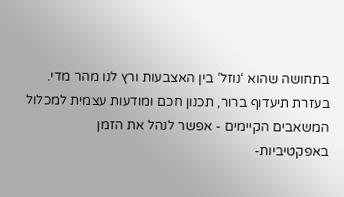בתחושה שהוא ‘נוזל’ בין האצבעות ורץ לנו מהר מדי. בעזרת תיעדוף ברור, תכנון חכם ומודעות עצמית למכלול המשאבים הקיימים - אפשר לנהל את הזמן באפקטיביות-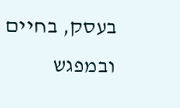בעסק, בחיים ובמפגש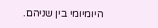היומיומי בין שניהם.